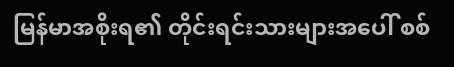မြန်မာအစိုးရ၏ တိုင်းရင်းသားများအပေါ် စစ်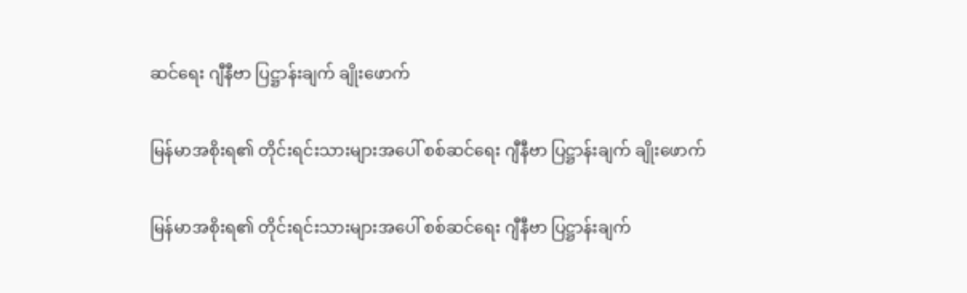ဆင်ရေး ဂျီနီဗာ ပြဋ္ဌာန်းချက် ချိုးဖောက်

မြန်မာအစိုးရ၏ တိုင်းရင်းသားများအပေါ် စစ်ဆင်ရေး ဂျီနီဗာ ပြဋ္ဌာန်းချက် ချိုးဖောက်

မြန်မာအစိုးရ၏ တိုင်းရင်းသားများအပေါ် စစ်ဆင်ရေး ဂျီနီဗာ ပြဋ္ဌာန်းချက်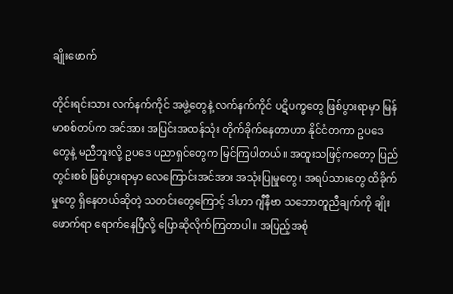ချိုးဖောက်

တိုင်းရင်းသား လက်နက်ကိုင် အဖွဲ့တွေနဲ့ လက်နက်ကိုင် ပဋိပက္ခတွေ ဖြစ်ပွားရာမှာ မြန်မာစစ်တပ်က အင်အား အပြင်းအထန်သုံး တိုက်ခိုက်နေတာဟာ နိုင်ငံတကာ ဥပဒေတွေနဲ့ မညီဘူးလို့ ဥပဒေ ပညာရှင်တွေက မြင်ကြပါတယ်။ အထူးသဖြင့်ကတော့ ပြည်တွင်းစစ် ဖြစ်ပွားရာမှာ လေကြောင်းအင်အား အသုံးပြုမှုတွေ၊ အရပ်သားတွေ ထိခိုက်မှုတွေ ရှိနေတယ်ဆိုတဲ့ သတင်းတွေကြောင့် ဒါဟာ ဂျီနီဗာ သဘောတူညီချက်ကို ချိုးဖောက်ရာ ရောက်နေပြီလို့ ပြောဆိုလိုက်ကြတာပါ။ အပြည့်အစုံ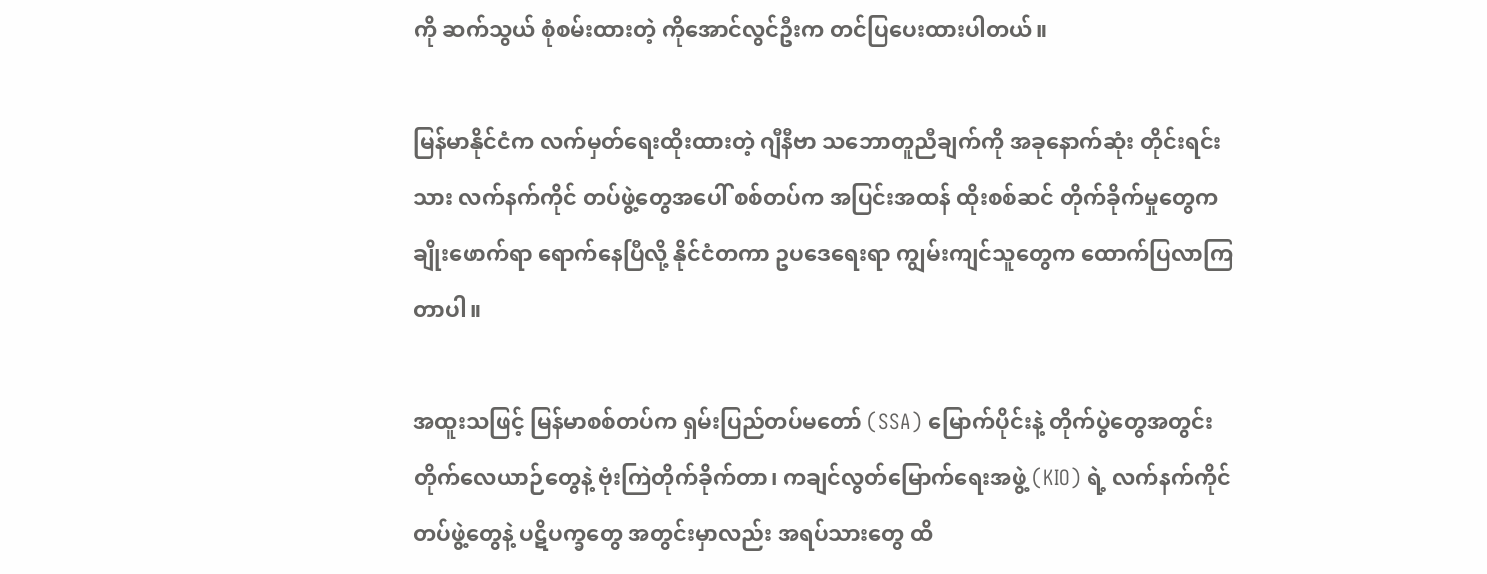ကို ဆက်သွယ် စုံစမ်းထားတဲ့ ကိုအောင်လွင်ဦးက တင်ပြပေးထားပါတယ်။

မြန်မာနိုင်ငံက လက်မှတ်ရေးထိုးထားတဲ့ ဂျီနီဗာ သဘောတူညီချက်ကို အခုနောက်ဆုံး တိုင်းရင်းသား လက်နက်ကိုင် တပ်ဖွဲ့တွေအပေါ် စစ်တပ်က အပြင်းအထန် ထိုးစစ်ဆင် တိုက်ခိုက်မှုတွေက ချိုးဖောက်ရာ ရောက်နေပြီလို့ နိုင်ငံတကာ ဥပဒေရေးရာ ကျွမ်းကျင်သူတွေက ထောက်ပြလာကြတာပါ။

အထူးသဖြင့် မြန်မာစစ်တပ်က ရှမ်းပြည်တပ်မတော် (SSA) မြောက်ပိုင်းနဲ့ တိုက်ပွဲတွေအတွင်း တိုက်လေယာဉ်တွေနဲ့ ဗုံးကြဲတိုက်ခိုက်တာ၊ ကချင်လွတ်မြောက်ရေးအဖွဲ့ (KIO) ရဲ့ လက်နက်ကိုင် တပ်ဖွဲ့တွေနဲ့ ပဋိပက္ခတွေ အတွင်းမှာလည်း အရပ်သားတွေ ထိ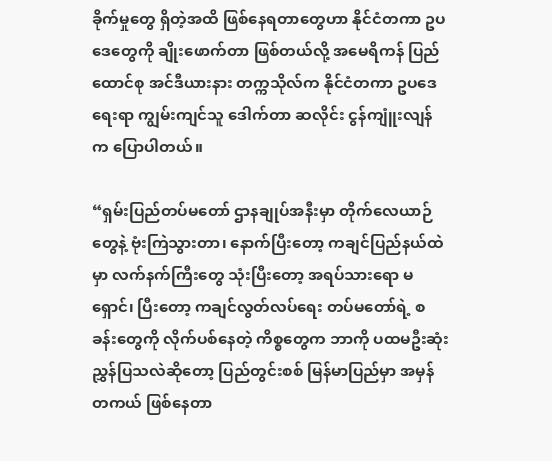ခိုက်မှုတွေ ရှိတဲ့အထိ ဖြစ်နေရတာတွေဟာ နိုင်ငံတကာ ဥပဒေတွေကို ချိုးဖောက်တာ ဖြစ်တယ်လို့ အမေရိကန် ပြည်ထောင်စု အင်ဒီယားနား တက္ကသိုလ်က နိုင်ငံတကာ ဥပဒေရေးရာ ကျွမ်းကျင်သူ ဒေါက်တာ ဆလိုင်း ငွန်ကျူံးလျန်က ပြောပါတယ်။

“ရှမ်းပြည်တပ်မတော် ဌာနချုပ်အနီးမှာ တိုက်လေယာဉ်တွေနဲ့ ဗုံးကြဲသွားတာ၊ နောက်ပြီးတော့ ကချင်ပြည်နယ်ထဲမှာ လက်နက်ကြီးတွေ သုံးပြီးတော့ အရပ်သားရော မရှောင်၊ ပြီးတော့ ကချင်လွတ်လပ်ရေး တပ်မတော်ရဲ့ စခန်းတွေကို လိုက်ပစ်နေတဲ့ ကိစ္စတွေက ဘာကို ပထမဦးဆုံး ညွှန်ပြသလဲဆိုတော့ ပြည်တွင်းစစ် မြန်မာပြည်မှာ အမှန်တကယ် ဖြစ်နေတာ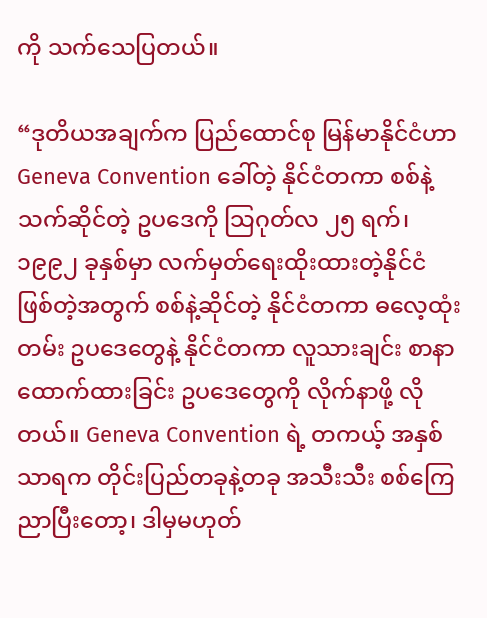ကို သက်သေပြတယ်။

“ဒုတိယအချက်က ပြည်ထောင်စု မြန်မာနိုင်ငံဟာ Geneva Convention ခေါ်တဲ့ နိုင်ငံတကာ စစ်နဲ့သက်ဆိုင်တဲ့ ဥပဒေကို သြဂုတ်လ ၂၅ ရက်၊ ၁၉၉၂ ခုနှစ်မှာ လက်မှတ်ရေးထိုးထားတဲ့နိုင်ငံ ဖြစ်တဲ့အတွက် စစ်နဲ့ဆိုင်တဲ့ နိုင်ငံတကာ ဓလေ့ထုံးတမ်း ဥပဒေတွေနဲ့ နိုင်ငံတကာ လူသားချင်း စာနာ ထောက်ထားခြင်း ဥပဒေတွေကို လိုက်နာဖို့ လိုတယ်။ Geneva Convention ရဲ့ တကယ့် အနှစ်သာရက တိုင်းပြည်တခုနဲ့တခု အသီးသီး စစ်ကြေညာပြီးတော့၊ ဒါမှမဟုတ်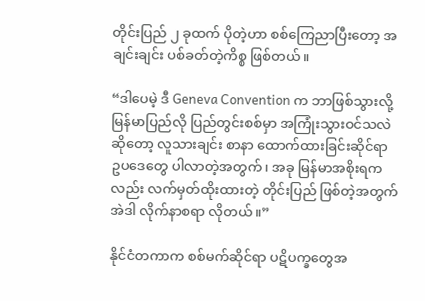တိုင်းပြည် ၂ ခုထက် ပိုတဲ့ဟာ စစ်ကြေညာပြီးတော့ အချင်းချင်း ပစ်ခတ်တဲ့ကိစ္စ ဖြစ်တယ်။

“ဒါပေမဲ့ ဒီ Geneva Convention က ဘာဖြစ်သွားလို့ မြန်မာပြည်လို ပြည်တွင်းစစ်မှာ အကြုံးသွားဝင်သလဲ ဆိုတော့ လူသားချင်း စာနာ ထောက်ထားခြင်းဆိုင်ရာ ဥပဒေတွေ ပါလာတဲ့အတွက်၊ အခု မြန်မာအစိုးရကလည်း လက်မှတ်ထိုးထားတဲ့ တိုင်းပြည် ဖြစ်တဲ့အတွက် အဲဒါ လိုက်နာစရာ လိုတယ်။”

နိုင်ငံတကာက စစ်မက်ဆိုင်ရာ ပဋိပက္ခတွေအ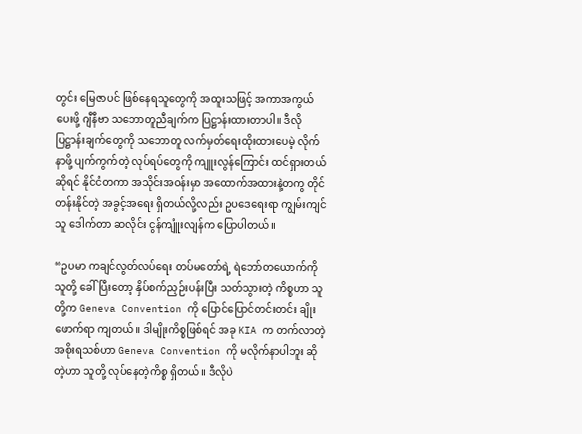တွင်း မြေဇာပင် ဖြစ်နေရသူတွေကို အထူးသဖြင့် အကာအကွယ်ပေးဖို့ ဂျီနီဗာ သဘောတူညီချက်က ပြဋ္ဌာန်းထားတာပါ။ ဒီလို ပြဋ္ဌာန်းချက်တွေကို သဘောတူ လက်မှတ်ရေးထိုးထားပေမဲ့ လိုက်နာဖို့ ပျက်ကွက်တဲ့ လုပ်ရပ်တွေကို ကျူးလွန်ကြောင်း ထင်ရှားတယ်ဆိုရင် နိုင်ငံတကာ အသိုင်းအဝန်းမှာ အထောက်အထားနဲ့တကွ တိုင်တန်းနိုင်တဲ့ အခွင့်အရေး ရှိတယ်လို့လည်း ဥပဒေရေးရာ ကျွမ်းကျင်သူ ဒေါက်တာ ဆလိုင်း ငွန်ကျူံးလျန်က ပြောပါတယ်။

“ဥပမာ ကချင်လွတ်လပ်ရေး တပ်မတော်ရဲ့ ရဲဘော်တယောက်ကို သူတို့ ခေါ်ပြီးတော့ နှိပ်စက်ညှဉ်းပန်းပြီး သတ်သွားတဲ့ ကိစ္စဟာ သူတို့က Geneva Convention ကို ပြောင်ပြောင်တင်းတင်း ချိုးဖောက်ရာ ကျတယ်။ ဒါမျိုးကိစ္စဖြစ်ရင် အခု KIA က တက်လာတဲ့ အစိုးရသစ်ဟာ Geneva Convention ကို မလိုက်နာပါဘူး ဆိုတဲ့ဟာ သူတို့ လုပ်နေတဲ့ကိစ္စ ရှိတယ်။ ဒီလိုပဲ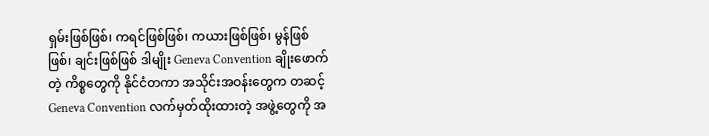ရှမ်းဖြစ်ဖြစ်၊ ကရင်ဖြစ်ဖြစ်၊ ကယားဖြစ်ဖြစ်၊ မွန်ဖြစ်ဖြစ်၊ ချင်းဖြစ်ဖြစ် ဒါမျိုး Geneva Convention ချိုးဖောက်တဲ့ ကိစ္စတွေကို နိုင်ငံတကာ အသိုင်းအဝန်းတွေက တဆင့် Geneva Convention လက်မှတ်ထိုးထားတဲ့ အဖွဲ့တွေကို အ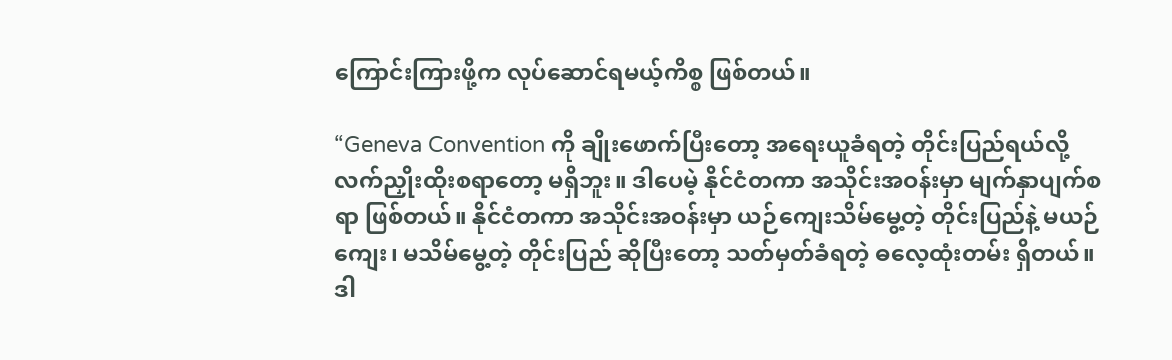ကြောင်းကြားဖို့က လုပ်ဆောင်ရမယ့်ကိစ္စ ဖြစ်တယ်။

“Geneva Convention ကို ချိုးဖောက်ပြီးတော့ အရေးယူခံရတဲ့ တိုင်းပြည်ရယ်လို့ လက်ညှိုးထိုးစရာတော့ မရှိဘူး။ ဒါပေမဲ့ နိုင်ငံတကာ အသိုင်းအဝန်းမှာ မျက်နှာပျက်စရာ ဖြစ်တယ်။ နိုင်ငံတကာ အသိုင်းအဝန်းမှာ ယဉ်ကျေးသိမ်မွေ့တဲ့ တိုင်းပြည်နဲ့ မယဉ်ကျေး၊ မသိမ်မွေ့တဲ့ တိုင်းပြည် ဆိုပြီးတော့ သတ်မှတ်ခံရတဲ့ ဓလေ့ထုံးတမ်း ရှိတယ်။ ဒါ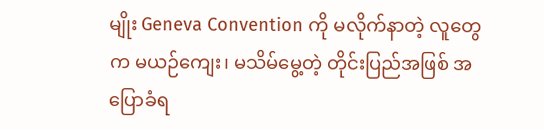မျိုး Geneva Convention ကို မလိုက်နာတဲ့ လူတွေက မယဉ်ကျေး၊ မသိမ်မွေ့တဲ့ တိုင်းပြည်အဖြစ် အပြောခံရ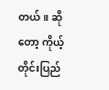တယ်။ ဆိုတော့ ကိုယ့်တိုင်းပြည်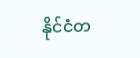နိုင်ငံတ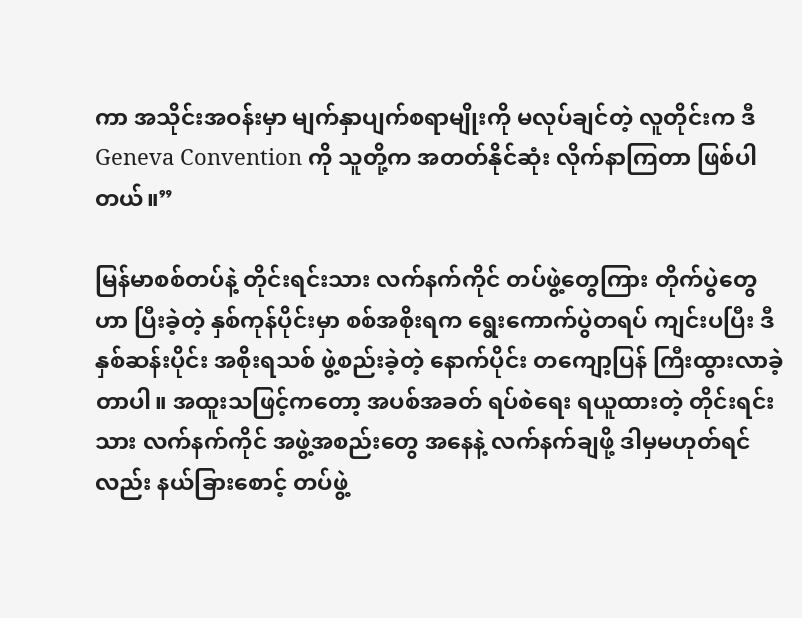ကာ အသိုင်းအဝန်းမှာ မျက်နှာပျက်စရာမျိုးကို မလုပ်ချင်တဲ့ လူတိုင်းက ဒီ Geneva Convention ကို သူတို့က အတတ်နိုင်ဆုံး လိုက်နာကြတာ ဖြစ်ပါတယ်။”

မြန်မာစစ်တပ်နဲ့ တိုင်းရင်းသား လက်နက်ကိုင် တပ်ဖွဲ့တွေကြား တိုက်ပွဲတွေဟာ ပြီးခဲ့တဲ့ နှစ်ကုန်ပိုင်းမှာ စစ်အစိုးရက ရွေးကောက်ပွဲတရပ် ကျင်းပပြီး ဒီနှစ်ဆန်းပိုင်း အစိုးရသစ် ဖွဲ့စည်းခဲ့တဲ့ နောက်ပိုင်း တကျော့ပြန် ကြီးထွားလာခဲ့တာပါ။ အထူးသဖြင့်ကတော့ အပစ်အခတ် ရပ်စဲရေး ရယူထားတဲ့ တိုင်းရင်းသား လက်နက်ကိုင် အဖွဲ့အစည်းတွေ အနေနဲ့ လက်နက်ချဖို့ ဒါမှမဟုတ်ရင်လည်း နယ်ခြားစောင့် တပ်ဖွဲ့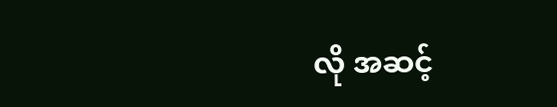လို အဆင့်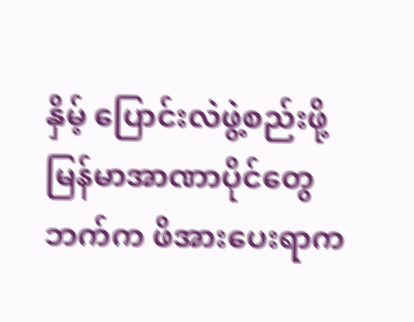နှိမ့် ပြောင်းလဲဖွဲ့စည်းဖို့ မြန်မာအာဏာပိုင်တွေဘက်က ဖိအားပေးရာက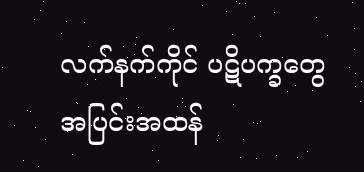လက်နက်ကိုင် ပဋိပက္ခတွေ အပြင်းအထန်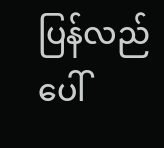ပြန်လည် ပေါ်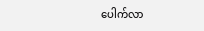ပေါက်လာ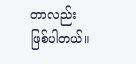တာလည်း ဖြစ်ပါတယ်။